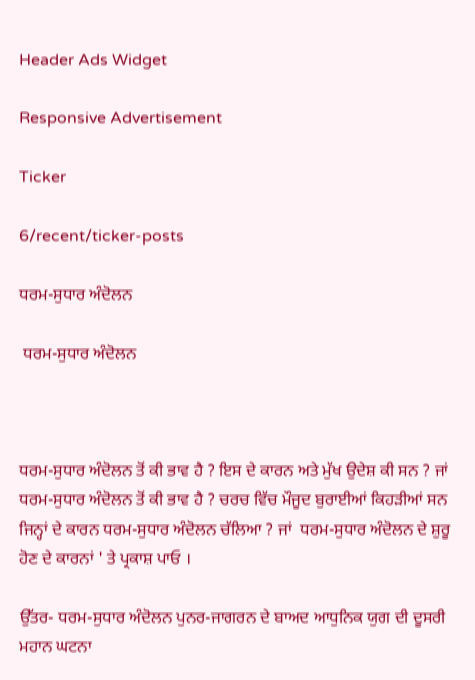Header Ads Widget

Responsive Advertisement

Ticker

6/recent/ticker-posts

ਧਰਮ-ਸੁਧਾਰ ਅੰਦੋਲਨ

 ਧਰਮ-ਸੁਧਾਰ ਅੰਦੋਲਨ



ਧਰਮ-ਸੁਧਾਰ ਅੰਦੋਲਨ ਤੋਂ ਕੀ ਭਾਵ ਹੈ ? ਇਸ ਦੇ ਕਾਰਨ ਅਤੇ ਮੁੱਖ ਉਦੇਸ਼ ਕੀ ਸਨ ? ਜਾਂ
ਧਰਮ-ਸੁਧਾਰ ਅੰਦੋਲਨ ਤੋਂ ਕੀ ਭਾਵ ਹੈ ? ਚਰਚ ਵਿੱਚ ਮੌਜੂਦ ਬੁਰਾਈਆਂ ਕਿਹੜੀਆਂ ਸਨ ਜਿਨ੍ਹਾਂ ਦੇ ਕਾਰਨ ਧਰਮ-ਸੁਧਾਰ ਅੰਦੋਲਨ ਚੱਲਿਆ ? ਜਾਂ  ਧਰਮ-ਸੁਧਾਰ ਅੰਦੋਲਨ ਦੇ ਸ਼ੁਰੂ ਹੋਣ ਦੇ ਕਾਰਨਾਂ ' ਤੇ ਪ੍ਰਕਾਸ਼ ਪਾਓ ।

ਉੱਤਰ- ਧਰਮ-ਸੁਧਾਰ ਅੰਦੋਲਨ ਪੁਨਰ-ਜਾਗਰਨ ਦੇ ਬਾਅਦ ਆਧੁਨਿਕ ਯੁਗ ਦੀ ਦੂਸਰੀ ਮਹਾਨ ਘਟਨਾ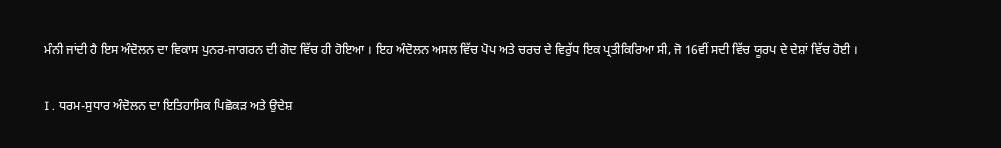ਮੰਨੀ ਜਾਂਦੀ ਹੈ ਇਸ ਅੰਦੋਲਨ ਦਾ ਵਿਕਾਸ ਪੁਨਰ-ਜਾਗਰਨ ਦੀ ਗੋਦ ਵਿੱਚ ਹੀ ਹੋਇਆ । ਇਹ ਅੰਦੋਲਨ ਅਸਲ ਵਿੱਚ ਪੋਪ ਅਤੇ ਚਰਚ ਦੇ ਵਿਰੁੱਧ ਇਕ ਪ੍ਰਤੀਕਿਰਿਆ ਸੀ, ਜੋ 16ਵੀਂ ਸਦੀ ਵਿੱਚ ਯੂਰਪ ਦੇ ਦੇਸ਼ਾਂ ਵਿੱਚ ਹੋਈ ।

I . ਧਰਮ-ਸੁਧਾਰ ਅੰਦੋਲਨ ਦਾ ਇਤਿਹਾਸਿਕ ਪਿਛੋਕੜ ਅਤੇ ਉਦੇਸ਼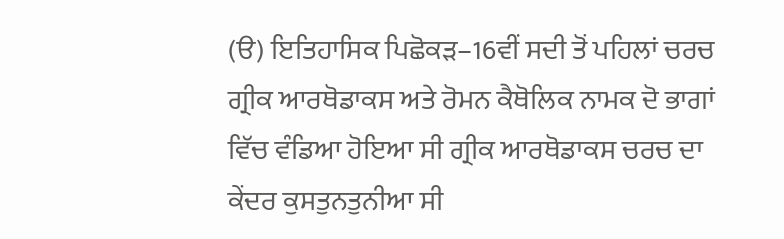(ੳ) ਇਤਿਹਾਸਿਕ ਪਿਛੋਕੜ–16ਵੀਂ ਸਦੀ ਤੋਂ ਪਹਿਲਾਂ ਚਰਚ ਗ੍ਰੀਕ ਆਰਥੋਡਾਕਸ ਅਤੇ ਰੋਮਨ ਕੈਥੋਲਿਕ ਨਾਮਕ ਦੋ ਭਾਗਾਂ ਵਿੱਚ ਵੰਡਿਆ ਹੋਇਆ ਸੀ ਗ੍ਰੀਕ ਆਰਥੋਡਾਕਸ ਚਰਚ ਦਾ ਕੇਂਦਰ ਕੁਸਤੁਨਤੁਨੀਆ ਸੀ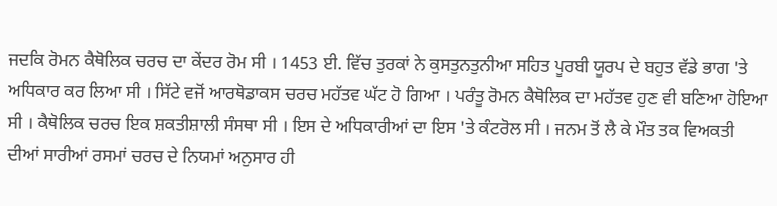ਜਦਕਿ ਰੋਮਨ ਕੈਥੋਲਿਕ ਚਰਚ ਦਾ ਕੇਂਦਰ ਰੋਮ ਸੀ । 1453 ਈ. ਵਿੱਚ ਤੁਰਕਾਂ ਨੇ ਕੁਸਤੁਨਤੁਨੀਆ ਸਹਿਤ ਪੂਰਬੀ ਯੂਰਪ ਦੇ ਬਹੁਤ ਵੱਡੇ ਭਾਗ 'ਤੇ ਅਧਿਕਾਰ ਕਰ ਲਿਆ ਸੀ । ਸਿੱਟੇ ਵਜੋਂ ਆਰਥੋਡਾਕਸ ਚਰਚ ਮਹੱਤਵ ਘੱਟ ਹੋ ਗਿਆ । ਪਰੰਤੂ ਰੋਮਨ ਕੈਥੋਲਿਕ ਦਾ ਮਹੱਤਵ ਹੁਣ ਵੀ ਬਣਿਆ ਹੋਇਆ ਸੀ । ਕੈਥੋਲਿਕ ਚਰਚ ਇਕ ਸ਼ਕਤੀਸ਼ਾਲੀ ਸੰਸਥਾ ਸੀ । ਇਸ ਦੇ ਅਧਿਕਾਰੀਆਂ ਦਾ ਇਸ 'ਤੇ ਕੰਟਰੋਲ ਸੀ । ਜਨਮ ਤੋਂ ਲੈ ਕੇ ਮੌਤ ਤਕ ਵਿਅਕਤੀ ਦੀਆਂ ਸਾਰੀਆਂ ਰਸਮਾਂ ਚਰਚ ਦੇ ਨਿਯਮਾਂ ਅਨੁਸਾਰ ਹੀ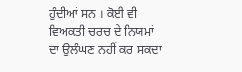ਹੁੰਦੀਆਂ ਸਨ । ਕੋਈ ਵੀ ਵਿਅਕਤੀ ਚਰਚ ਦੇ ਨਿਯਮਾਂ ਦਾ ਉਲੰਘਣ ਨਹੀਂ ਕਰ ਸਕਦਾ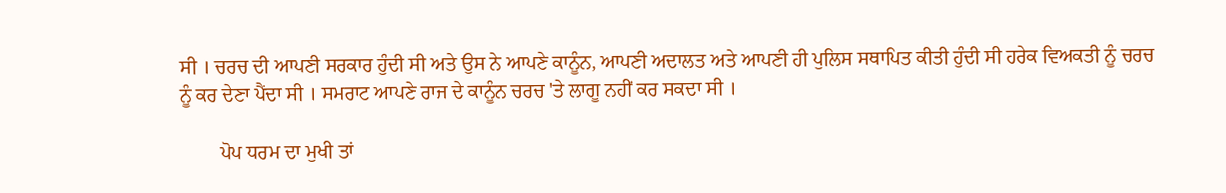ਸੀ । ਚਰਚ ਦੀ ਆਪਣੀ ਸਰਕਾਰ ਹੁੰਦੀ ਸੀ ਅਤੇ ਉਸ ਨੇ ਆਪਣੇ ਕਾਨੂੰਨ, ਆਪਣੀ ਅਦਾਲਤ ਅਤੇ ਆਪਣੀ ਹੀ ਪੁਲਿਸ ਸਥਾਪਿਤ ਕੀਤੀ ਹੁੰਦੀ ਸੀ ਹਰੇਕ ਵਿਅਕਤੀ ਨੂੰ ਚਰਚ ਨੂੰ ਕਰ ਦੇਣਾ ਪੈਂਦਾ ਸੀ । ਸਮਰਾਟ ਆਪਣੇ ਰਾਜ ਦੇ ਕਾਨੂੰਨ ਚਰਚ 'ਤੇ ਲਾਗੂ ਨਹੀਂ ਕਰ ਸਕਦਾ ਸੀ ।

        ਪੋਪ ਧਰਮ ਦਾ ਮੁਖੀ ਤਾਂ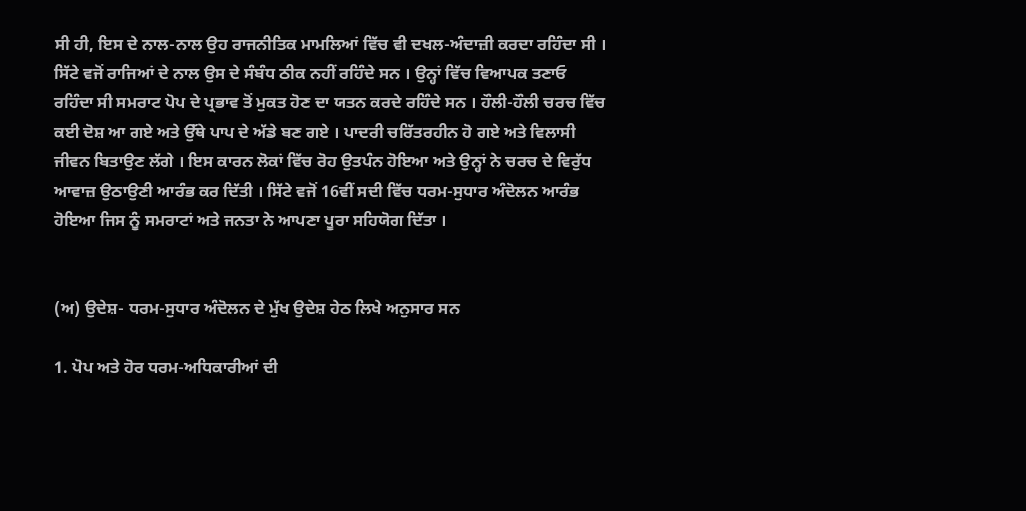ਸੀ ਹੀ, ਇਸ ਦੇ ਨਾਲ-ਨਾਲ ਉਹ ਰਾਜਨੀਤਿਕ ਮਾਮਲਿਆਂ ਵਿੱਚ ਵੀ ਦਖਲ-ਅੰਦਾਜ਼ੀ ਕਰਦਾ ਰਹਿੰਦਾ ਸੀ । ਸਿੱਟੇ ਵਜੋਂ ਰਾਜਿਆਂ ਦੇ ਨਾਲ ਉਸ ਦੇ ਸੰਬੰਧ ਠੀਕ ਨਹੀਂ ਰਹਿੰਦੇ ਸਨ । ਉਨ੍ਹਾਂ ਵਿੱਚ ਵਿਆਪਕ ਤਣਾਓ ਰਹਿੰਦਾ ਸੀ ਸਮਰਾਟ ਪੋਪ ਦੇ ਪ੍ਰਭਾਵ ਤੋਂ ਮੁਕਤ ਹੋਣ ਦਾ ਯਤਨ ਕਰਦੇ ਰਹਿੰਦੇ ਸਨ । ਹੌਲੀ-ਹੌਲੀ ਚਰਚ ਵਿੱਚ ਕਈ ਦੋਸ਼ ਆ ਗਏ ਅਤੇ ਉੱਥੇ ਪਾਪ ਦੇ ਅੱਡੇ ਬਣ ਗਏ । ਪਾਦਰੀ ਚਰਿੱਤਰਹੀਨ ਹੋ ਗਏ ਅਤੇ ਵਿਲਾਸੀ ਜੀਵਨ ਬਿਤਾਉਣ ਲੱਗੇ । ਇਸ ਕਾਰਨ ਲੋਕਾਂ ਵਿੱਚ ਰੋਹ ਉਤਪੰਨ ਹੋਇਆ ਅਤੇ ਉਨ੍ਹਾਂ ਨੇ ਚਰਚ ਦੇ ਵਿਰੁੱਧ ਆਵਾਜ਼ ਉਠਾਉਣੀ ਆਰੰਭ ਕਰ ਦਿੱਤੀ । ਸਿੱਟੇ ਵਜੋਂ 16ਵੀਂ ਸਦੀ ਵਿੱਚ ਧਰਮ-ਸੁਧਾਰ ਅੰਦੋਲਨ ਆਰੰਭ ਹੋਇਆ ਜਿਸ ਨੂੰ ਸਮਰਾਟਾਂ ਅਤੇ ਜਨਤਾ ਨੇ ਆਪਣਾ ਪੂਰਾ ਸਹਿਯੋਗ ਦਿੱਤਾ ।


(ਅ) ਉਦੇਸ਼- ਧਰਮ-ਸੁਧਾਰ ਅੰਦੋਲਨ ਦੇ ਮੁੱਖ ਉਦੇਸ਼ ਹੇਠ ਲਿਖੇ ਅਨੁਸਾਰ ਸਨ

1. ਪੋਪ ਅਤੇ ਹੋਰ ਧਰਮ-ਅਧਿਕਾਰੀਆਂ ਦੀ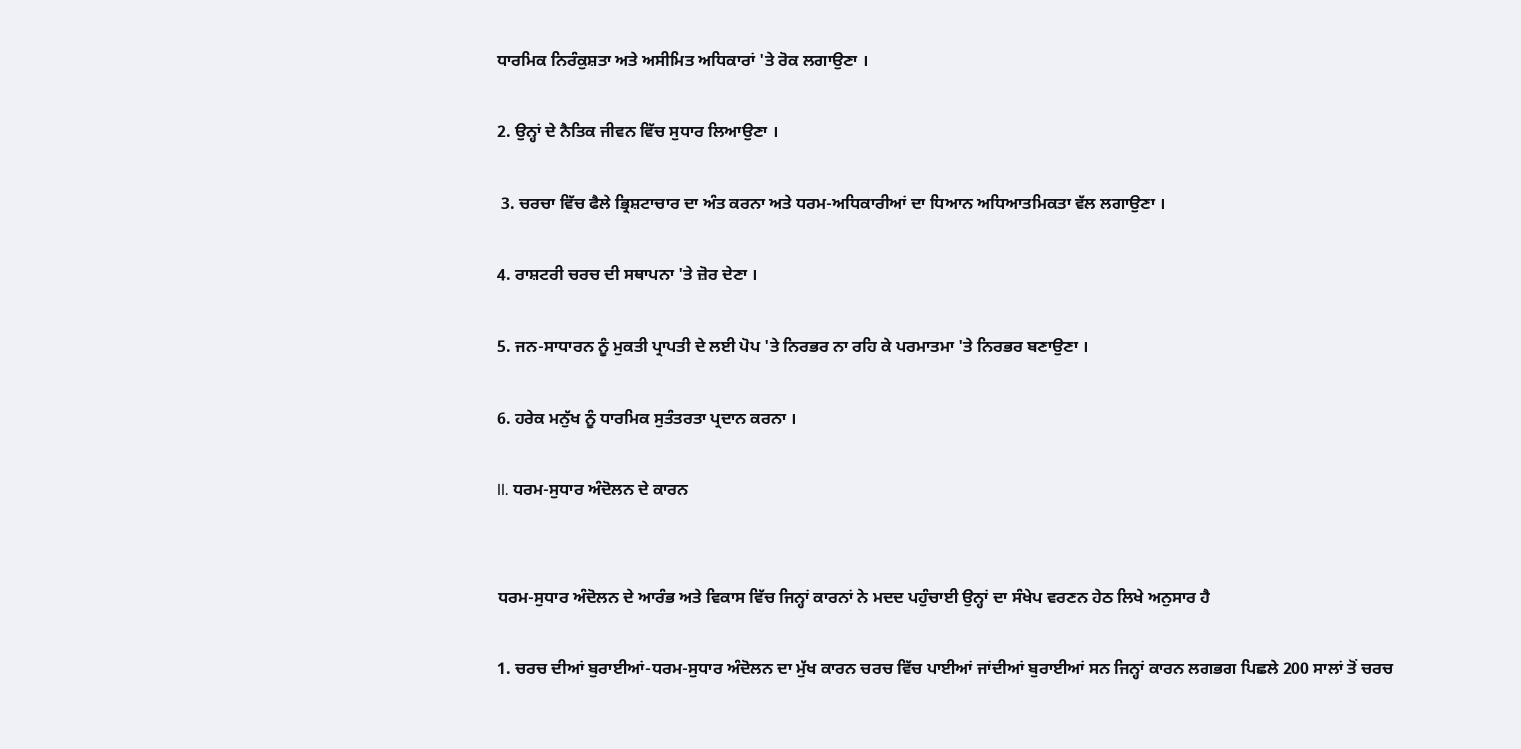ਧਾਰਮਿਕ ਨਿਰੰਕੁਸ਼ਤਾ ਅਤੇ ਅਸੀਮਿਤ ਅਧਿਕਾਰਾਂ 'ਤੇ ਰੋਕ ਲਗਾਉਣਾ ।

2. ਉਨ੍ਹਾਂ ਦੇ ਨੈਤਿਕ ਜੀਵਨ ਵਿੱਚ ਸੁਧਾਰ ਲਿਆਉਣਾ ।

 3. ਚਰਚਾ ਵਿੱਚ ਫੈਲੇ ਭ੍ਰਿਸ਼ਟਾਚਾਰ ਦਾ ਅੰਤ ਕਰਨਾ ਅਤੇ ਧਰਮ-ਅਧਿਕਾਰੀਆਂ ਦਾ ਧਿਆਨ ਅਧਿਆਤਮਿਕਤਾ ਵੱਲ ਲਗਾਉਣਾ ।

4. ਰਾਸ਼ਟਰੀ ਚਰਚ ਦੀ ਸਥਾਪਨਾ 'ਤੇ ਜ਼ੋਰ ਦੇਣਾ ।

5. ਜਨ-ਸਾਧਾਰਨ ਨੂੰ ਮੁਕਤੀ ਪ੍ਰਾਪਤੀ ਦੇ ਲਈ ਪੋਪ 'ਤੇ ਨਿਰਭਰ ਨਾ ਰਹਿ ਕੇ ਪਰਮਾਤਮਾ 'ਤੇ ਨਿਰਭਰ ਬਣਾਉਣਾ ।

6. ਹਰੇਕ ਮਨੁੱਖ ਨੂੰ ਧਾਰਮਿਕ ਸੁਤੰਤਰਤਾ ਪ੍ਰਦਾਨ ਕਰਨਾ ।

II. ਧਰਮ-ਸੁਧਾਰ ਅੰਦੋਲਨ ਦੇ ਕਾਰਨ


ਧਰਮ-ਸੁਧਾਰ ਅੰਦੋਲਨ ਦੇ ਆਰੰਭ ਅਤੇ ਵਿਕਾਸ ਵਿੱਚ ਜਿਨ੍ਹਾਂ ਕਾਰਨਾਂ ਨੇ ਮਦਦ ਪਹੁੰਚਾਈ ਉਨ੍ਹਾਂ ਦਾ ਸੰਖੇਪ ਵਰਣਨ ਹੇਠ ਲਿਖੇ ਅਨੁਸਾਰ ਹੈ

1. ਚਰਚ ਦੀਆਂ ਬੁਰਾਈਆਂ-ਧਰਮ-ਸੁਧਾਰ ਅੰਦੋਲਨ ਦਾ ਮੁੱਖ ਕਾਰਨ ਚਰਚ ਵਿੱਚ ਪਾਈਆਂ ਜਾਂਦੀਆਂ ਬੁਰਾਈਆਂ ਸਨ ਜਿਨ੍ਹਾਂ ਕਾਰਨ ਲਗਭਗ ਪਿਛਲੇ 200 ਸਾਲਾਂ ਤੋਂ ਚਰਚ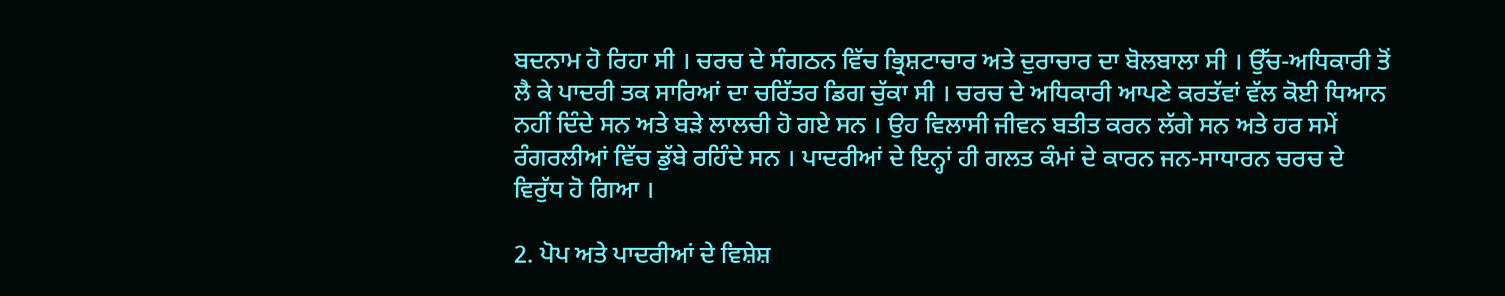ਬਦਨਾਮ ਹੋ ਰਿਹਾ ਸੀ । ਚਰਚ ਦੇ ਸੰਗਠਨ ਵਿੱਚ ਭ੍ਰਿਸ਼ਟਾਚਾਰ ਅਤੇ ਦੁਰਾਚਾਰ ਦਾ ਬੋਲਬਾਲਾ ਸੀ । ਉੱਚ-ਅਧਿਕਾਰੀ ਤੋਂ ਲੈ ਕੇ ਪਾਦਰੀ ਤਕ ਸਾਰਿਆਂ ਦਾ ਚਰਿੱਤਰ ਡਿਗ ਚੁੱਕਾ ਸੀ । ਚਰਚ ਦੇ ਅਧਿਕਾਰੀ ਆਪਣੇ ਕਰਤੱਵਾਂ ਵੱਲ ਕੋਈ ਧਿਆਨ ਨਹੀਂ ਦਿੰਦੇ ਸਨ ਅਤੇ ਬੜੇ ਲਾਲਚੀ ਹੋ ਗਏ ਸਨ । ਉਹ ਵਿਲਾਸੀ ਜੀਵਨ ਬਤੀਤ ਕਰਨ ਲੱਗੇ ਸਨ ਅਤੇ ਹਰ ਸਮੇਂ ਰੰਗਰਲੀਆਂ ਵਿੱਚ ਡੁੱਬੇ ਰਹਿੰਦੇ ਸਨ । ਪਾਦਰੀਆਂ ਦੇ ਇਨ੍ਹਾਂ ਹੀ ਗਲਤ ਕੰਮਾਂ ਦੇ ਕਾਰਨ ਜਨ-ਸਾਧਾਰਨ ਚਰਚ ਦੇ ਵਿਰੁੱਧ ਹੋ ਗਿਆ ।

2. ਪੋਪ ਅਤੇ ਪਾਦਰੀਆਂ ਦੇ ਵਿਸ਼ੇਸ਼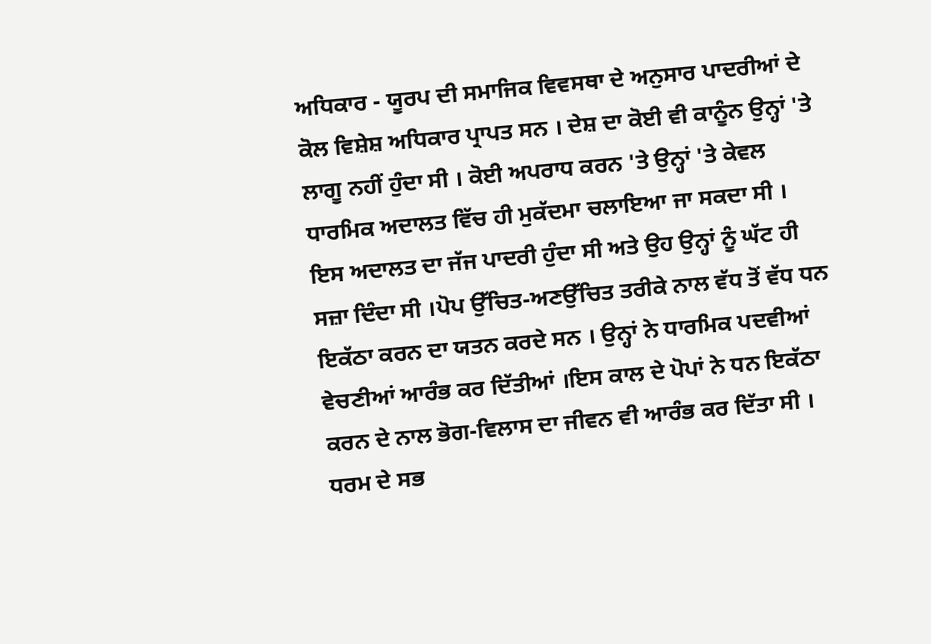ਅਧਿਕਾਰ - ਯੂਰਪ ਦੀ ਸਮਾਜਿਕ ਵਿਵਸਥਾ ਦੇ ਅਨੁਸਾਰ ਪਾਦਰੀਆਂ ਦੇ ਕੋਲ ਵਿਸ਼ੇਸ਼ ਅਧਿਕਾਰ ਪ੍ਰਾਪਤ ਸਨ । ਦੇਸ਼ ਦਾ ਕੋਈ ਵੀ ਕਾਨੂੰਨ ਉਨ੍ਹਾਂ 'ਤੇ ਲਾਗੂ ਨਹੀਂ ਹੁੰਦਾ ਸੀ । ਕੋਈ ਅਪਰਾਧ ਕਰਨ 'ਤੇ ਉਨ੍ਹਾਂ 'ਤੇ ਕੇਵਲ ਧਾਰਮਿਕ ਅਦਾਲਤ ਵਿੱਚ ਹੀ ਮੁਕੱਦਮਾ ਚਲਾਇਆ ਜਾ ਸਕਦਾ ਸੀ । ਇਸ ਅਦਾਲਤ ਦਾ ਜੱਜ ਪਾਦਰੀ ਹੁੰਦਾ ਸੀ ਅਤੇ ਉਹ ਉਨ੍ਹਾਂ ਨੂੰ ਘੱਟ ਹੀ ਸਜ਼ਾ ਦਿੰਦਾ ਸੀ ।ਪੋਪ ਉੱਚਿਤ-ਅਣਉੱਚਿਤ ਤਰੀਕੇ ਨਾਲ ਵੱਧ ਤੋਂ ਵੱਧ ਧਨ ਇਕੱਠਾ ਕਰਨ ਦਾ ਯਤਨ ਕਰਦੇ ਸਨ । ਉਨ੍ਹਾਂ ਨੇ ਧਾਰਮਿਕ ਪਦਵੀਆਂ ਵੇਚਣੀਆਂ ਆਰੰਭ ਕਰ ਦਿੱਤੀਆਂ ।ਇਸ ਕਾਲ ਦੇ ਪੋਪਾਂ ਨੇ ਧਨ ਇਕੱਠਾ ਕਰਨ ਦੇ ਨਾਲ ਭੋਗ-ਵਿਲਾਸ ਦਾ ਜੀਵਨ ਵੀ ਆਰੰਭ ਕਰ ਦਿੱਤਾ ਸੀ । ਧਰਮ ਦੇ ਸਭ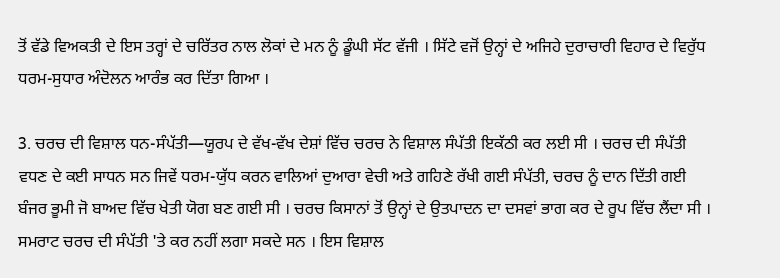ਤੋਂ ਵੱਡੇ ਵਿਅਕਤੀ ਦੇ ਇਸ ਤਰ੍ਹਾਂ ਦੇ ਚਰਿੱਤਰ ਨਾਲ ਲੋਕਾਂ ਦੇ ਮਨ ਨੂੰ ਡੂੰਘੀ ਸੱਟ ਵੱਜੀ । ਸਿੱਟੇ ਵਜੋਂ ਉਨ੍ਹਾਂ ਦੇ ਅਜਿਹੇ ਦੁਰਾਚਾਰੀ ਵਿਹਾਰ ਦੇ ਵਿਰੁੱਧ ਧਰਮ-ਸੁਧਾਰ ਅੰਦੋਲਨ ਆਰੰਭ ਕਰ ਦਿੱਤਾ ਗਿਆ ।

3. ਚਰਚ ਦੀ ਵਿਸ਼ਾਲ ਧਨ-ਸੰਪੱਤੀ—ਯੂਰਪ ਦੇ ਵੱਖ-ਵੱਖ ਦੇਸ਼ਾਂ ਵਿੱਚ ਚਰਚ ਨੇ ਵਿਸ਼ਾਲ ਸੰਪੱਤੀ ਇਕੱਠੀ ਕਰ ਲਈ ਸੀ । ਚਰਚ ਦੀ ਸੰਪੱਤੀ ਵਧਣ ਦੇ ਕਈ ਸਾਧਨ ਸਨ ਜਿਵੇਂ ਧਰਮ-ਯੁੱਧ ਕਰਨ ਵਾਲਿਆਂ ਦੁਆਰਾ ਵੇਚੀ ਅਤੇ ਗਹਿਣੇ ਰੱਖੀ ਗਈ ਸੰਪੱਤੀ, ਚਰਚ ਨੂੰ ਦਾਨ ਦਿੱਤੀ ਗਈ ਬੰਜਰ ਭੂਮੀ ਜੋ ਬਾਅਦ ਵਿੱਚ ਖੇਤੀ ਯੋਗ ਬਣ ਗਈ ਸੀ । ਚਰਚ ਕਿਸਾਨਾਂ ਤੋਂ ਉਨ੍ਹਾਂ ਦੇ ਉਤਪਾਦਨ ਦਾ ਦਸਵਾਂ ਭਾਗ ਕਰ ਦੇ ਰੂਪ ਵਿੱਚ ਲੈਂਦਾ ਸੀ । ਸਮਰਾਟ ਚਰਚ ਦੀ ਸੰਪੱਤੀ 'ਤੇ ਕਰ ਨਹੀਂ ਲਗਾ ਸਕਦੇ ਸਨ । ਇਸ ਵਿਸ਼ਾਲ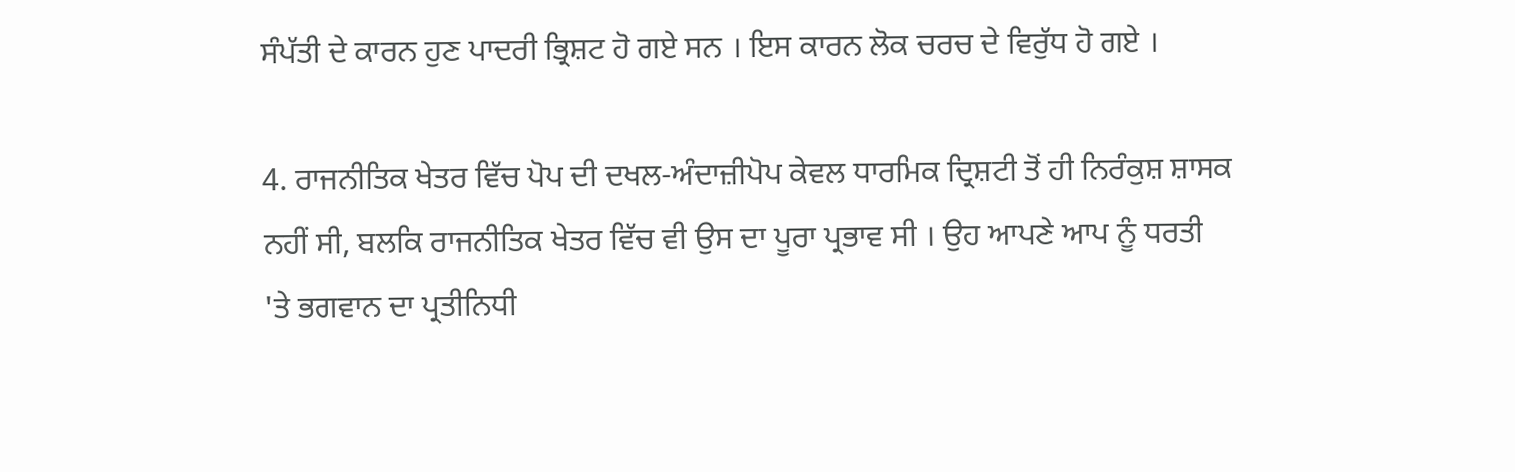ਸੰਪੱਤੀ ਦੇ ਕਾਰਨ ਹੁਣ ਪਾਦਰੀ ਭ੍ਰਿਸ਼ਟ ਹੋ ਗਏ ਸਨ । ਇਸ ਕਾਰਨ ਲੋਕ ਚਰਚ ਦੇ ਵਿਰੁੱਧ ਹੋ ਗਏ ।

4. ਰਾਜਨੀਤਿਕ ਖੇਤਰ ਵਿੱਚ ਪੋਪ ਦੀ ਦਖਲ-ਅੰਦਾਜ਼ੀਪੋਪ ਕੇਵਲ ਧਾਰਮਿਕ ਦ੍ਰਿਸ਼ਟੀ ਤੋਂ ਹੀ ਨਿਰੰਕੁਸ਼ ਸ਼ਾਸਕ ਨਹੀਂ ਸੀ, ਬਲਕਿ ਰਾਜਨੀਤਿਕ ਖੇਤਰ ਵਿੱਚ ਵੀ ਉਸ ਦਾ ਪੂਰਾ ਪ੍ਰਭਾਵ ਸੀ । ਉਹ ਆਪਣੇ ਆਪ ਨੂੰ ਧਰਤੀ 'ਤੇ ਭਗਵਾਨ ਦਾ ਪ੍ਰਤੀਨਿਧੀ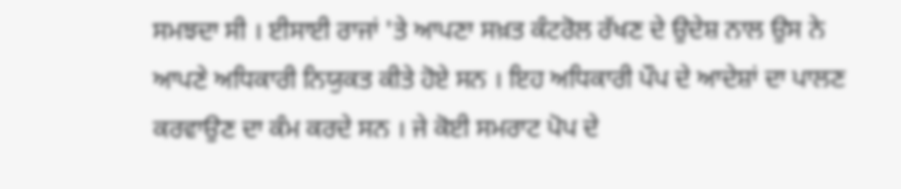ਸਮਝਦਾ ਸੀ । ਈਸਾਈ ਰਾਜਾਂ 'ਤੇ ਆਪਣਾ ਸਖ਼ਤ ਕੰਟਰੋਲ ਰੱਖਣ ਦੇ ਉਦੇਸ਼ ਨਾਲ ਉਸ ਨੇ ਆਪਣੇ ਅਧਿਕਾਰੀ ਨਿਯੁਕਤ ਕੀਤੇ ਹੋਏ ਸਨ । ਇਹ ਅਧਿਕਾਰੀ ਪੌਪ ਦੇ ਆਦੇਸ਼ਾਂ ਦਾ ਪਾਲਣ ਕਰਵਾਉਣ ਦਾ ਕੰਮ ਕਰਦੇ ਸਨ । ਜੇ ਕੋਈ ਸਮਰਾਟ ਪੋਪ ਦੇ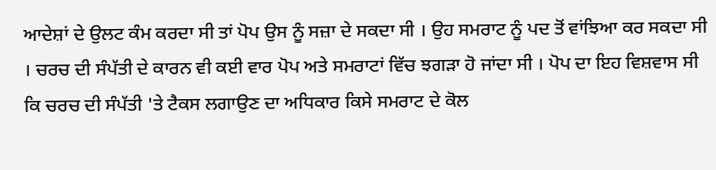ਆਦੇਸ਼ਾਂ ਦੇ ਉਲਟ ਕੰਮ ਕਰਦਾ ਸੀ ਤਾਂ ਪੋਪ ਉਸ ਨੂੰ ਸਜ਼ਾ ਦੇ ਸਕਦਾ ਸੀ । ਉਹ ਸਮਰਾਟ ਨੂੰ ਪਦ ਤੋਂ ਵਾਂਝਿਆ ਕਰ ਸਕਦਾ ਸੀ । ਚਰਚ ਦੀ ਸੰਪੱਤੀ ਦੇ ਕਾਰਨ ਵੀ ਕਈ ਵਾਰ ਪੋਪ ਅਤੇ ਸਮਰਾਟਾਂ ਵਿੱਚ ਝਗੜਾ ਹੋ ਜਾਂਦਾ ਸੀ । ਪੋਪ ਦਾ ਇਹ ਵਿਸ਼ਵਾਸ ਸੀ ਕਿ ਚਰਚ ਦੀ ਸੰਪੱਤੀ 'ਤੇ ਟੈਕਸ ਲਗਾਉਣ ਦਾ ਅਧਿਕਾਰ ਕਿਸੇ ਸਮਰਾਟ ਦੇ ਕੋਲ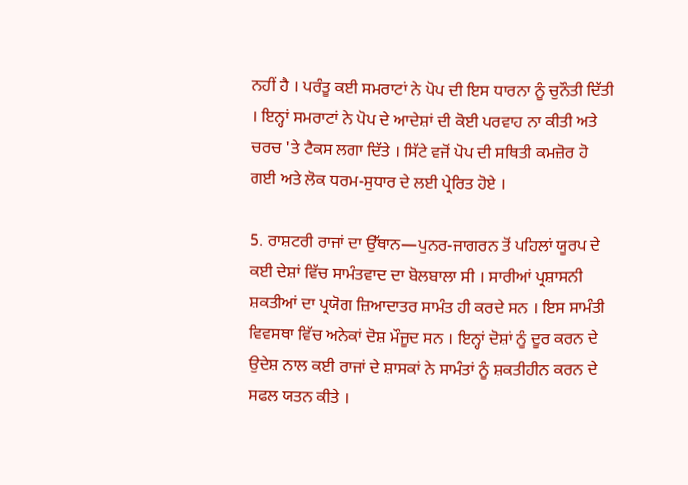ਨਹੀਂ ਹੈ । ਪਰੰਤੂ ਕਈ ਸਮਰਾਟਾਂ ਨੇ ਪੋਪ ਦੀ ਇਸ ਧਾਰਨਾ ਨੂੰ ਚੁਨੌਤੀ ਦਿੱਤੀ । ਇਨ੍ਹਾਂ ਸਮਰਾਟਾਂ ਨੇ ਪੋਪ ਦੇ ਆਦੇਸ਼ਾਂ ਦੀ ਕੋਈ ਪਰਵਾਹ ਨਾ ਕੀਤੀ ਅਤੇ ਚਰਚ 'ਤੇ ਟੈਕਸ ਲਗਾ ਦਿੱਤੇ । ਸਿੱਟੇ ਵਜੋਂ ਪੋਪ ਦੀ ਸਥਿਤੀ ਕਮਜ਼ੋਰ ਹੋ ਗਈ ਅਤੇ ਲੋਕ ਧਰਮ-ਸੁਧਾਰ ਦੇ ਲਈ ਪ੍ਰੇਰਿਤ ਹੋਏ ।

5. ਰਾਸ਼ਟਰੀ ਰਾਜਾਂ ਦਾ ਉੱਥਾਨ—ਪੁਨਰ-ਜਾਗਰਨ ਤੋਂ ਪਹਿਲਾਂ ਯੂਰਪ ਦੇ ਕਈ ਦੇਸ਼ਾਂ ਵਿੱਚ ਸਾਮੰਤਵਾਦ ਦਾ ਬੋਲਬਾਲਾ ਸੀ । ਸਾਰੀਆਂ ਪ੍ਰਸ਼ਾਸਨੀ ਸ਼ਕਤੀਆਂ ਦਾ ਪ੍ਰਯੋਗ ਜ਼ਿਆਦਾਤਰ ਸਾਮੰਤ ਹੀ ਕਰਦੇ ਸਨ । ਇਸ ਸਾਮੰਤੀ ਵਿਵਸਥਾ ਵਿੱਚ ਅਨੇਕਾਂ ਦੋਸ਼ ਮੌਜੂਦ ਸਨ । ਇਨ੍ਹਾਂ ਦੋਸ਼ਾਂ ਨੂੰ ਦੂਰ ਕਰਨ ਦੇ ਉਦੇਸ਼ ਨਾਲ ਕਈ ਰਾਜਾਂ ਦੇ ਸ਼ਾਸਕਾਂ ਨੇ ਸਾਮੰਤਾਂ ਨੂੰ ਸ਼ਕਤੀਹੀਨ ਕਰਨ ਦੇ ਸਫਲ ਯਤਨ ਕੀਤੇ ।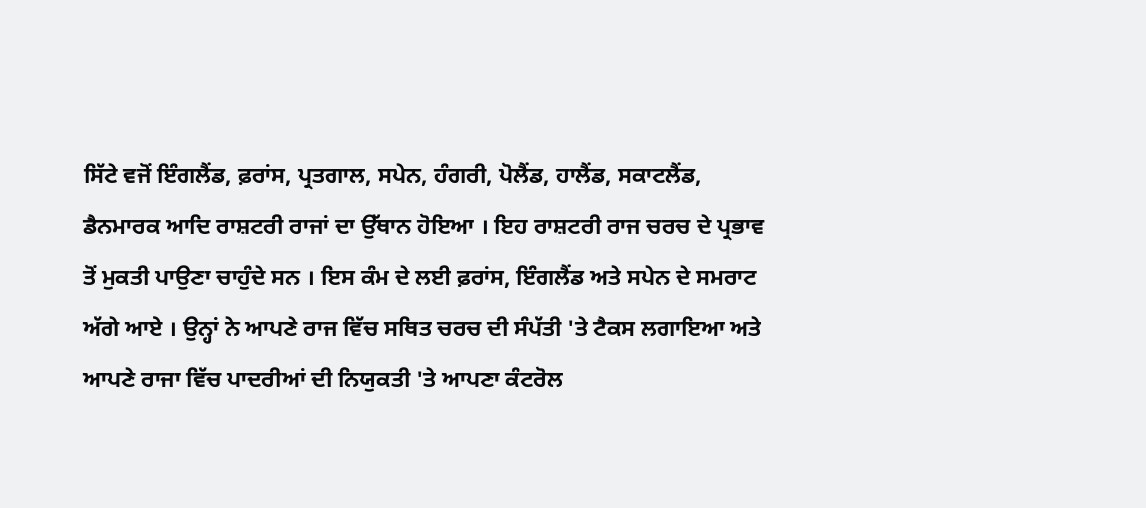ਸਿੱਟੇ ਵਜੋਂ ਇੰਗਲੈਂਡ, ਫ਼ਰਾਂਸ, ਪ੍ਰਤਗਾਲ, ਸਪੇਨ, ਹੰਗਰੀ, ਪੋਲੈਂਡ, ਹਾਲੈਂਡ, ਸਕਾਟਲੈਂਡ, ਡੈਨਮਾਰਕ ਆਦਿ ਰਾਸ਼ਟਰੀ ਰਾਜਾਂ ਦਾ ਉੱਥਾਨ ਹੋਇਆ । ਇਹ ਰਾਸ਼ਟਰੀ ਰਾਜ ਚਰਚ ਦੇ ਪ੍ਰਭਾਵ ਤੋਂ ਮੁਕਤੀ ਪਾਉਣਾ ਚਾਹੁੰਦੇ ਸਨ । ਇਸ ਕੰਮ ਦੇ ਲਈ ਫ਼ਰਾਂਸ, ਇੰਗਲੈਂਡ ਅਤੇ ਸਪੇਨ ਦੇ ਸਮਰਾਟ ਅੱਗੇ ਆਏ । ਉਨ੍ਹਾਂ ਨੇ ਆਪਣੇ ਰਾਜ ਵਿੱਚ ਸਥਿਤ ਚਰਚ ਦੀ ਸੰਪੱਤੀ 'ਤੇ ਟੈਕਸ ਲਗਾਇਆ ਅਤੇ ਆਪਣੇ ਰਾਜਾ ਵਿੱਚ ਪਾਦਰੀਆਂ ਦੀ ਨਿਯੁਕਤੀ 'ਤੇ ਆਪਣਾ ਕੰਟਰੋਲ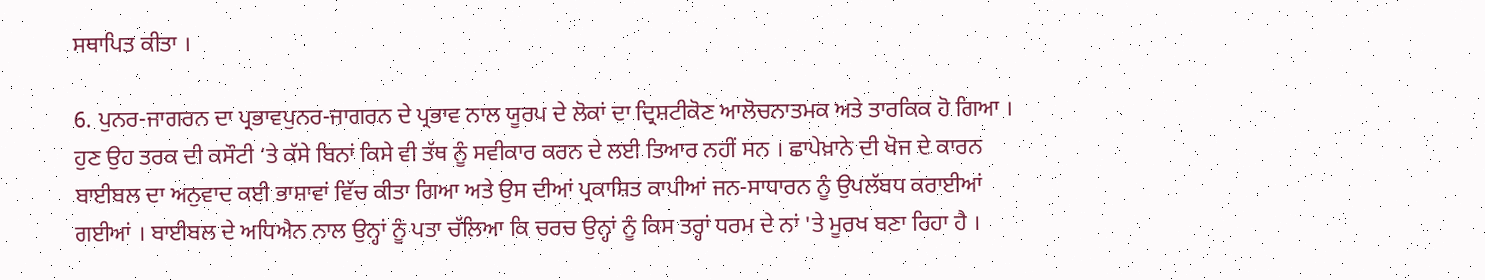ਸਥਾਪਿਤ ਕੀਤਾ ।

6. ਪੁਨਰ-ਜਾਗਰਨ ਦਾ ਪ੍ਰਭਾਵਪੁਨਰ-ਜਾਗਰਨ ਦੇ ਪ੍ਰਭਾਵ ਨਾਲ ਯੂਰਪ ਦੇ ਲੋਕਾਂ ਦਾ ਦ੍ਰਿਸ਼ਟੀਕੋਣ ਆਲੋਚਨਾਤਮਕ ਅਤੇ ਤਾਰਕਿਕ ਹੋ ਗਿਆ । ਹੁਣ ਉਹ ਤਰਕ ਦੀ ਕਸੌਟੀ ‘ਤੇ ਕੱਸੇ ਬਿਨਾਂ ਕਿਸੇ ਵੀ ਤੱਥ ਨੂੰ ਸਵੀਕਾਰ ਕਰਨ ਦੇ ਲਈ ਤਿਆਰ ਨਹੀਂ ਸਨ । ਛਾਪੇਖ਼ਾਨੇ ਦੀ ਖੋਜ ਦੇ ਕਾਰਨ ਬਾਈਬਲ ਦਾ ਅਨੁਵਾਦ ਕਈ ਭਾਸ਼ਾਵਾਂ ਵਿੱਚ ਕੀਤਾ ਗਿਆ ਅਤੇ ਉਸ ਦੀਆਂ ਪ੍ਰਕਾਸ਼ਿਤ ਕਾਪੀਆਂ ਜਨ-ਸਾਧਾਰਨ ਨੂੰ ਉਪਲੱਬਧ ਕਰਾਈਆਂ ਗਈਆਂ । ਬਾਈਬਲ ਦੇ ਅਧਿਐਨ ਨਾਲ ਉਨ੍ਹਾਂ ਨੂੰ ਪਤਾ ਚੱਲਿਆ ਕਿ ਚਰਚ ਉਨ੍ਹਾਂ ਨੂੰ ਕਿਸ ਤਰ੍ਹਾਂ ਧਰਮ ਦੇ ਨਾਂ 'ਤੇ ਮੂਰਖ ਬਣਾ ਰਿਹਾ ਹੈ ।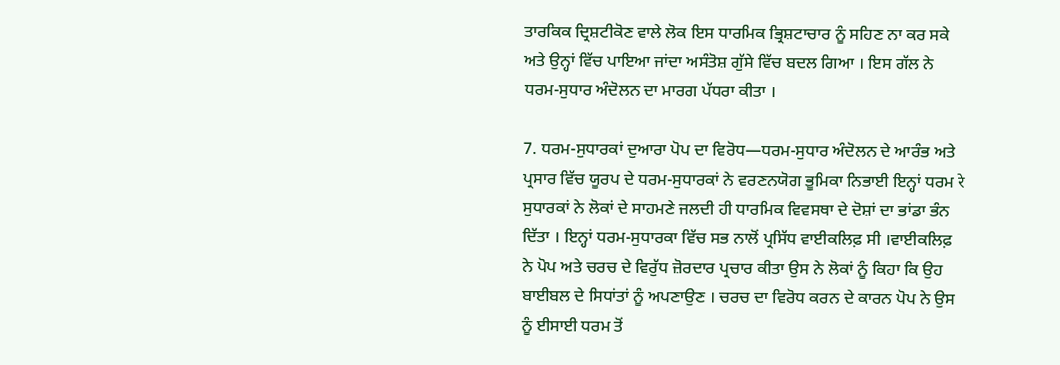ਤਾਰਕਿਕ ਦ੍ਰਿਸ਼ਟੀਕੋਣ ਵਾਲੇ ਲੋਕ ਇਸ ਧਾਰਮਿਕ ਭ੍ਰਿਸ਼ਟਾਚਾਰ ਨੂੰ ਸਹਿਣ ਨਾ ਕਰ ਸਕੇ ਅਤੇ ਉਨ੍ਹਾਂ ਵਿੱਚ ਪਾਇਆ ਜਾਂਦਾ ਅਸੰਤੋਸ਼ ਗੁੱਸੇ ਵਿੱਚ ਬਦਲ ਗਿਆ । ਇਸ ਗੱਲ ਨੇ ਧਰਮ-ਸੁਧਾਰ ਅੰਦੋਲਨ ਦਾ ਮਾਰਗ ਪੱਧਰਾ ਕੀਤਾ ।

7. ਧਰਮ-ਸੁਧਾਰਕਾਂ ਦੁਆਰਾ ਪੋਪ ਦਾ ਵਿਰੋਧ—ਧਰਮ-ਸੁਧਾਰ ਅੰਦੋਲਨ ਦੇ ਆਰੰਭ ਅਤੇ ਪ੍ਰਸਾਰ ਵਿੱਚ ਯੂਰਪ ਦੇ ਧਰਮ-ਸੁਧਾਰਕਾਂ ਨੇ ਵਰਣਨਯੋਗ ਭੂਮਿਕਾ ਨਿਭਾਈ ਇਨ੍ਹਾਂ ਧਰਮ रे ਸੁਧਾਰਕਾਂ ਨੇ ਲੋਕਾਂ ਦੇ ਸਾਹਮਣੇ ਜਲਦੀ ਹੀ ਧਾਰਮਿਕ ਵਿਵਸਥਾ ਦੇ ਦੋਸ਼ਾਂ ਦਾ ਭਾਂਡਾ ਭੰਨ ਦਿੱਤਾ । ਇਨ੍ਹਾਂ ਧਰਮ-ਸੁਧਾਰਕਾ ਵਿੱਚ ਸਭ ਨਾਲੋਂ ਪ੍ਰਸਿੱਧ ਵਾਈਕਲਿਫ਼ ਸੀ ।ਵਾਈਕਲਿਫ਼ ਨੇ ਪੋਪ ਅਤੇ ਚਰਚ ਦੇ ਵਿਰੁੱਧ ਜ਼ੋਰਦਾਰ ਪ੍ਰਚਾਰ ਕੀਤਾ ਉਸ ਨੇ ਲੋਕਾਂ ਨੂੰ ਕਿਹਾ ਕਿ ਉਹ ਬਾਈਬਲ ਦੇ ਸਿਧਾਂਤਾਂ ਨੂੰ ਅਪਣਾਉਣ । ਚਰਚ ਦਾ ਵਿਰੋਧ ਕਰਨ ਦੇ ਕਾਰਨ ਪੋਪ ਨੇ ਉਸ ਨੂੰ ਈਸਾਈ ਧਰਮ ਤੋਂ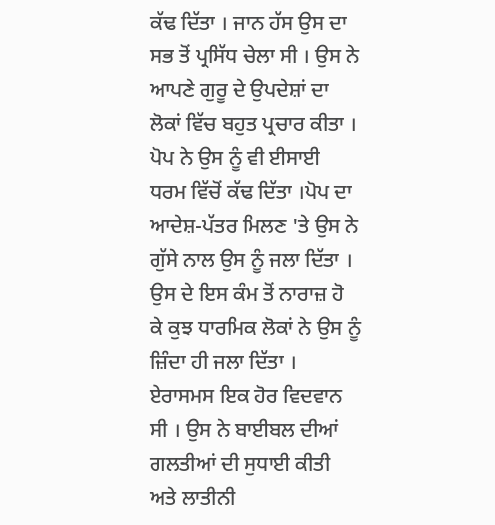ਕੱਢ ਦਿੱਤਾ । ਜਾਨ ਹੱਸ ਉਸ ਦਾ ਸਭ ਤੋਂ ਪ੍ਰਸਿੱਧ ਚੇਲਾ ਸੀ । ਉਸ ਨੇ ਆਪਣੇ ਗੁਰੂ ਦੇ ਉਪਦੇਸ਼ਾਂ ਦਾ ਲੋਕਾਂ ਵਿੱਚ ਬਹੁਤ ਪ੍ਰਚਾਰ ਕੀਤਾ । ਪੋਪ ਨੇ ਉਸ ਨੂੰ ਵੀ ਈਸਾਈ ਧਰਮ ਵਿੱਚੋਂ ਕੱਢ ਦਿੱਤਾ ।ਪੋਪ ਦਾ ਆਦੇਸ਼-ਪੱਤਰ ਮਿਲਣ 'ਤੇ ਉਸ ਨੇ ਗੁੱਸੇ ਨਾਲ ਉਸ ਨੂੰ ਜਲਾ ਦਿੱਤਾ । ਉਸ ਦੇ ਇਸ ਕੰਮ ਤੋਂ ਨਾਰਾਜ਼ ਹੋ ਕੇ ਕੁਝ ਧਾਰਮਿਕ ਲੋਕਾਂ ਨੇ ਉਸ ਨੂੰ ਜ਼ਿੰਦਾ ਹੀ ਜਲਾ ਦਿੱਤਾ । ਏਰਾਸਮਸ ਇਕ ਹੋਰ ਵਿਦਵਾਨ ਸੀ । ਉਸ ਨੇ ਬਾਈਬਲ ਦੀਆਂ ਗਲਤੀਆਂ ਦੀ ਸੁਧਾਈ ਕੀਤੀ ਅਤੇ ਲਾਤੀਨੀ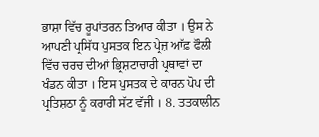ਭਾਸ਼ਾ ਵਿੱਚ ਰੂਪਾਂਤਰਨ ਤਿਆਰ ਕੀਤਾ । ਉਸ ਨੇ ਆਪਣੀ ਪ੍ਰਸਿੱਧ ਪੁਸਤਕ ਇਨ ਪ੍ਰੇਜ਼ ਆੱਫ਼ ਫੌਲੀ ਵਿੱਚ ਚਰਚ ਦੀਆਂ ਭ੍ਰਿਸ਼ਟਾਚਾਰੀ ਪ੍ਰਥਾਵਾਂ ਦਾ ਖੰਡਨ ਕੀਤਾ । ਇਸ ਪੁਸਤਕ ਦੇ ਕਾਰਨ ਪੋਪ ਦੀ ਪ੍ਰਤਿਸ਼ਠਾ ਨੂੰ ਕਰਾਰੀ ਸੱਟ ਵੱਜੀ । 8. ਤਤਕਾਲੀਨ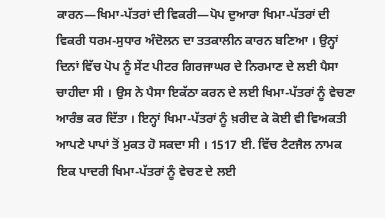ਕਾਰਨ—ਖਿਮਾ-ਪੱਤਰਾਂ ਦੀ ਵਿਕਰੀ—ਪੋਪ ਦੁਆਰਾ ਖਿਮਾ-ਪੱਤਰਾਂ ਦੀ ਵਿਕਰੀ ਧਰਮ-ਸੁਧਾਰ ਅੰਦੋਲਨ ਦਾ ਤਤਕਾਲੀਨ ਕਾਰਨ ਬਣਿਆ । ਉਨ੍ਹਾਂ ਦਿਨਾਂ ਵਿੱਚ ਪੋਪ ਨੂੰ ਸੇਂਟ ਪੀਟਰ ਗਿਰਜਾਘਰ ਦੇ ਨਿਰਮਾਣ ਦੇ ਲਈ ਪੈਸਾ ਚਾਹੀਦਾ ਸੀ । ਉਸ ਨੇ ਪੈਸਾ ਇਕੱਠਾ ਕਰਨ ਦੇ ਲਈ ਖਿਮਾ-ਪੱਤਰਾਂ ਨੂੰ ਵੇਚਣਾ ਆਰੰਭ ਕਰ ਦਿੱਤਾ । ਇਨ੍ਹਾਂ ਖਿਮਾ-ਪੱਤਰਾਂ ਨੂੰ ਖ਼ਰੀਦ ਕੇ ਕੋਈ ਵੀ ਵਿਅਕਤੀ ਆਪਣੇ ਪਾਪਾਂ ਤੋਂ ਮੁਕਤ ਹੋ ਸਕਦਾ ਸੀ । 1517 ਈ. ਵਿੱਚ ਟੈਟਜੈਲ ਨਾਮਕ ਇਕ ਪਾਦਰੀ ਖਿਮਾ-ਪੱਤਰਾਂ ਨੂੰ ਵੇਚਣ ਦੇ ਲਈ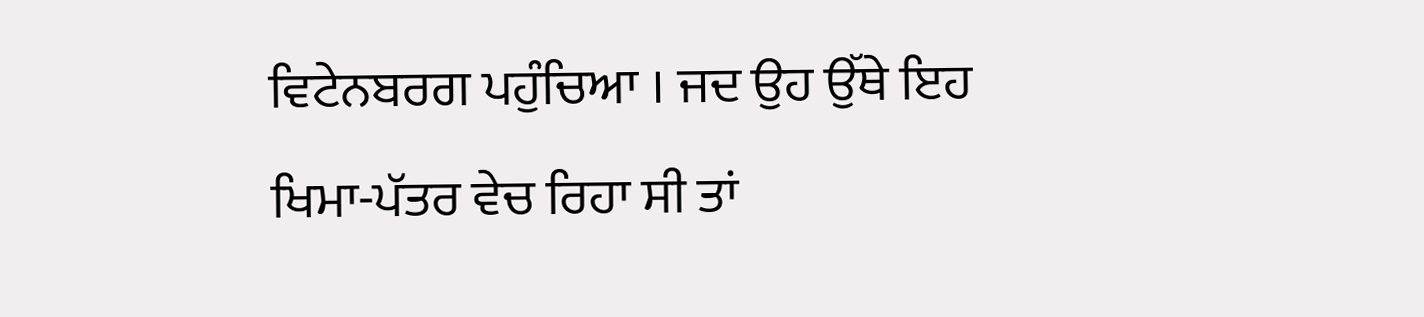ਵਿਟੇਨਬਰਗ ਪਹੁੰਚਿਆ । ਜਦ ਉਹ ਉੱਥੇ ਇਹ ਖਿਮਾ-ਪੱਤਰ ਵੇਚ ਰਿਹਾ ਸੀ ਤਾਂ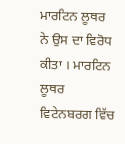ਮਾਰਟਿਨ ਲੂਥਰ ਨੇ ਉਸ ਦਾ ਵਿਰੋਧ ਕੀਤਾ । ਮਾਰਟਿਨ ਲੂਥਰ ਵਿਟੇਨਬਰਗ ਵਿੱਚ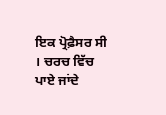ਇਕ ਪ੍ਰੋਫ਼ੈਸਰ ਸੀ । ਚਰਚ ਵਿੱਚ ਪਾਏ ਜਾਂਦੇ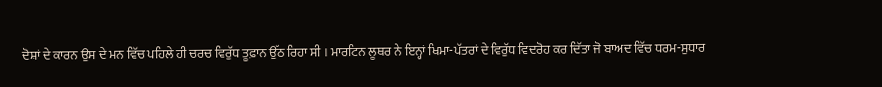ਦੋਸ਼ਾਂ ਦੇ ਕਾਰਨ ਉਸ ਦੇ ਮਨ ਵਿੱਚ ਪਹਿਲੇ ਹੀ ਚਰਚ ਵਿਰੁੱਧ ਤੂਫ਼ਾਨ ਉੱਠ ਰਿਹਾ ਸੀ । ਮਾਰਟਿਨ ਲੂਥਰ ਨੇ ਇਨ੍ਹਾਂ ਖਿਮਾ-ਪੱਤਰਾਂ ਦੇ ਵਿਰੁੱਧ ਵਿਦਰੋਹ ਕਰ ਦਿੱਤਾ ਜੋ ਬਾਅਦ ਵਿੱਚ ਧਰਮ-ਸੁਧਾਰ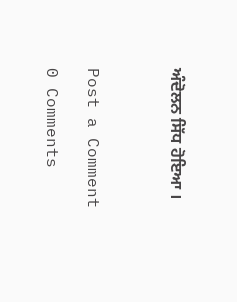ਅੰਦੋਲਨ ਸਿੱਧ ਹੋਇਆ ।



Post a Comment

0 Comments